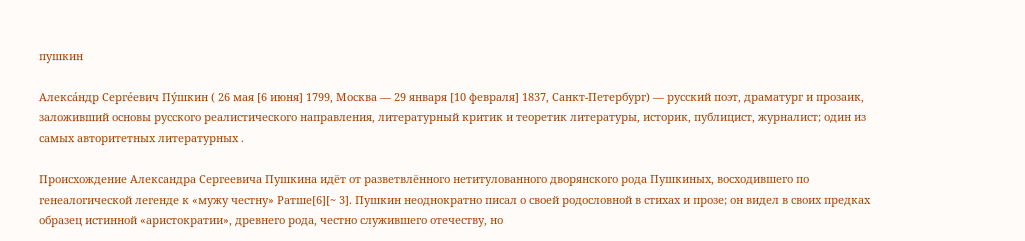пушкин

Алекса́ндр Серге́евич Пу́шкин ( 26 мая [6 июня] 1799, Москва — 29 января [10 февраля] 1837, Санкт-Петербург) — русский поэт, драматург и прозаик, заложивший основы русского реалистического направления, литературный критик и теоретик литературы, историк, публицист, журналист; один из самых авторитетных литературных .

Происхождение Александра Сергеевича Пушкина идёт от разветвлённого нетитулованного дворянского рода Пушкиных, восходившего по генеалогической легенде к «мужу честну» Ратше[6][~ 3]. Пушкин неоднократно писал о своей родословной в стихах и прозе; он видел в своих предках образец истинной «аристократии», древнего рода, честно служившего отечеству, но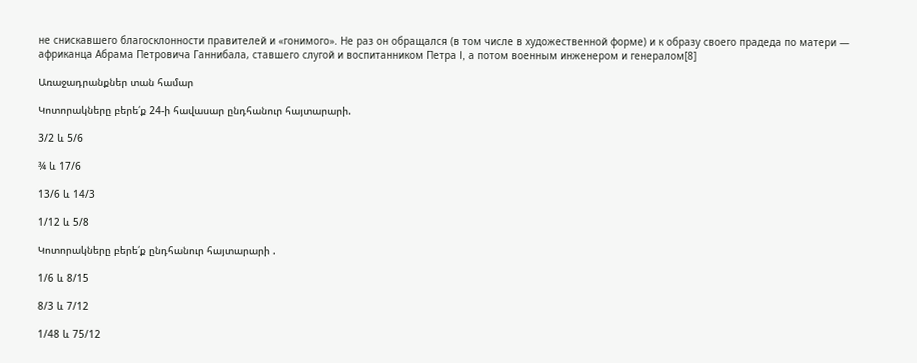не снискавшего благосклонности правителей и «гонимого». Не раз он обращался (в том числе в художественной форме) и к образу своего прадеда по матери — африканца Абрама Петровича Ганнибала, ставшего слугой и воспитанником Петра I, а потом военным инженером и генералом[8]

Առաջադրանքներ տան համար

Կոտորակները բերե՛ք 24-ի հավասար ընդհանուր հայտարարի.

3/2 և 5/6

¾ և 17/6

13/6 և 14/3

1/12 և 5/8

Կոտորակները բերե՛ք ընդհանուր հայտարարի .

1/6 և 8/15

8/3 և 7/12

1/48 և 75/12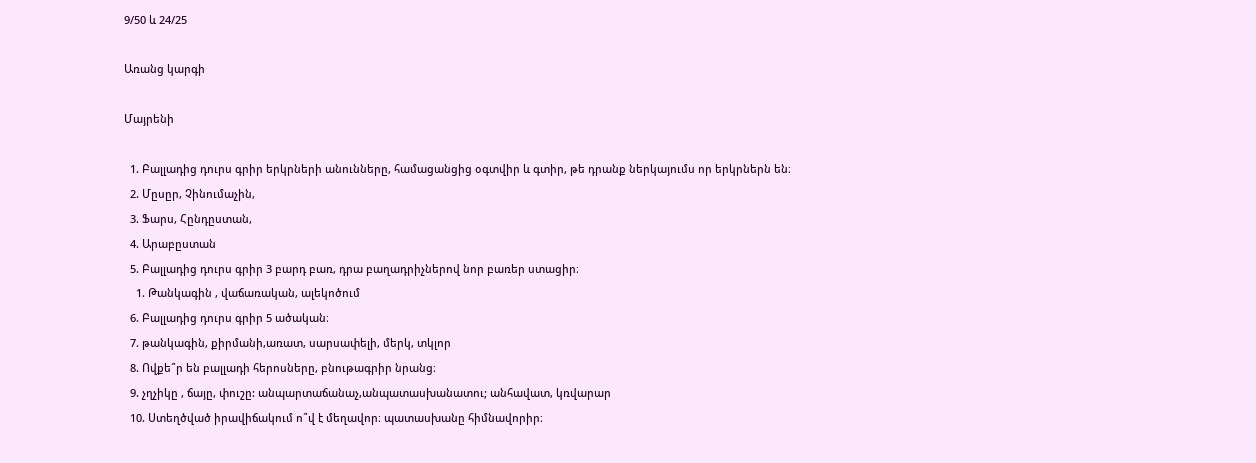9/50 և 24/25

Առանց կարգի

Մայրենի

  1. Բալլադից դուրս գրիր երկրների անունները, համացանցից օգտվիր և գտիր, թե դրանք ներկայումս որ երկրներն են։
  2. Մըսըր, Չինումաչին,
  3. Ֆարս, Հընդըստան,
  4. Արաբըստան
  5. Բալլադից դուրս գրիր 3 բարդ բառ, դրա բաղադրիչներով նոր բառեր ստացիր։
    1. Թանկագին , վաճառական, ալեկոծում
  6. Բալլադից դուրս գրիր 5 ածական։
  7. թանկագին, քիրմանի,առատ, սարսափելի, մերկ, տկլոր
  8. Ովքե՞ր են բալլադի հերոսները, բնութագրիր նրանց։
  9. չղչիկը , ճայը, փուշը: անպարտաճանաչ,անպատասխանատու; անհավատ, կռվարար
  10. Ստեղծված իրավիճակում ո՞վ է մեղավոր։ պատասխանը հիմնավորիր։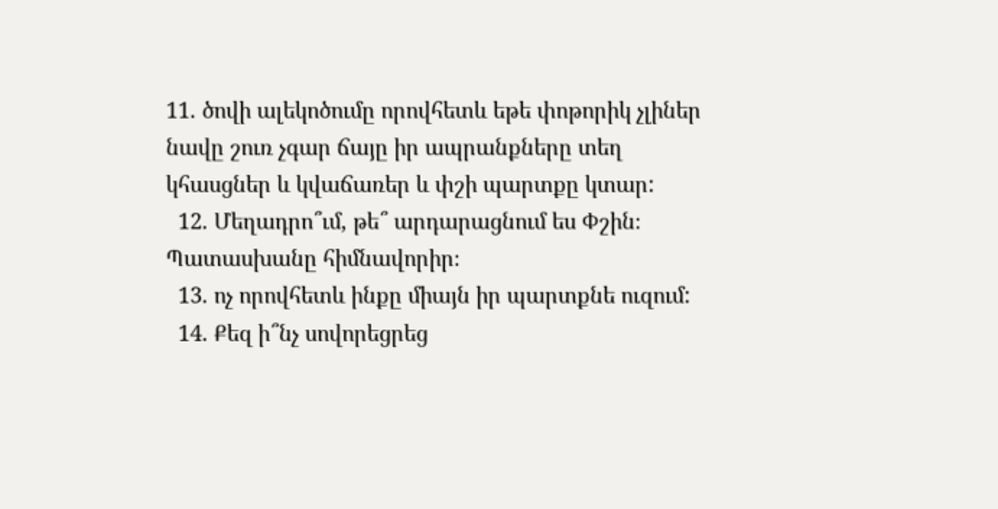11. ծովի ալեկոծումը որովհետև եթե փոթորիկ չլիներ նավը շուռ չգար ճայը իր ապրանքները տեղ կհասցներ և կվաճառեր և փշի պարտքը կտար:
  12. Մեղադրո՞ւմ, թե՞ արդարացնում ես Փշին։ Պատասխանը հիմնավորիր։
  13. ոչ որովհետև ինքը միայն իր պարտքնե ուզում:
  14. Քեզ ի՞նչ սովորեցրեց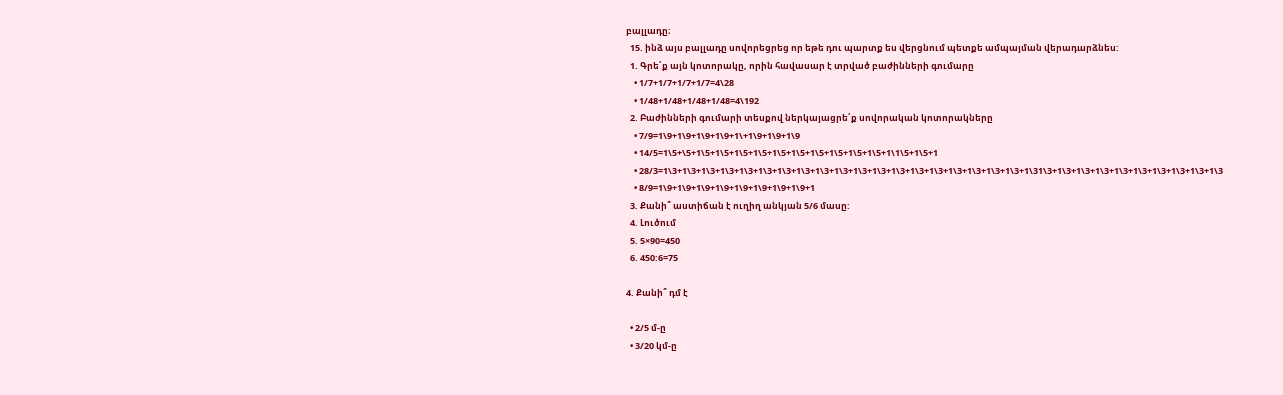բալլադը։
  15. ինձ այս բալլադը սովորեցրեց որ եթե դու պարտք ես վերցնում պետքե ամպայման վերադարձնես:
  1. Գրե՛ք այն կոտորակը, որին հավասար է տրված բաժինների գումարը
    • 1/7+1/7+1/7+1/7=4\28
    • 1/48+1/48+1/48+1/48=4\192
  2. Բաժինների գումարի տեսքով ներկայացրե՛ք սովորական կոտորակները
    • 7/9=1\9+1\9+1\9+1\9+1\+1\9+1\9+1\9
    • 14/5=1\5+\5+1\5+1\5+1\5+1\5+1\5+1\5+1\5+1\5+1\5+1\5+1\1\5+1\5+1
    • 28/3=1\3+1\3+1\3+1\3+1\3+1\3+1\3+1\3+1\3+1\3+1\3+1\3+1\3+1\3+1\3+1\3+1\3+1\3+1\3+1\31\3+1\3+1\3+1\3+1\3+1\3+1\3+1\3+1\3+1\3
    • 8/9=1\9+1\9+1\9+1\9+1\9+1\9+1\9+1\9+1
  3. Քանի՞ աստիճան է ուղիղ անկյան 5/6 մասը:
  4. Լուծում
  5. 5×90=450
  6. 450:6=75

4. Քանի՞ դմ է

  • 2/5 մ-ը
  • 3/20 կմ-ը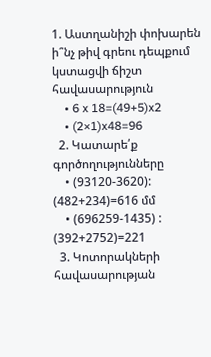1. Աստղանիշի փոխարեն ի՞նչ թիվ գրեու դեպքում կստացվի ճիշտ հավասարություն
    • 6 x 18=(49+5)x2
    • (2×1)x48=96
  2. Կատարե՛ք գործողությունները
    • (93120-3620): (482+234)=616 մմ
    • (696259-1435) : (392+2752)=221
  3. Կոտորակների հավասարության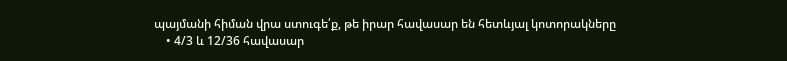պայմանի հիման վրա ստուգե՛ք, թե իրար հավասար են հետևյալ կոտորակները
    • 4/3 և 12/36 հավասար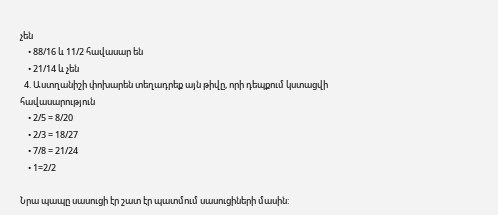չեն
    • 88/16 և 11/2 հավասար են
    • 21/14 և չեն
  4. Աստղանիշի փոխարեն տեղադրեք այն թիվը, որի դեպքում կստացվի հավասարություն
    • 2/5 = 8/20
    • 2/3 = 18/27
    • 7/8 = 21/24
    • 1=2/2

Նրա պապը սասուցի էր շատ էր պատմում սասուցիների մասին: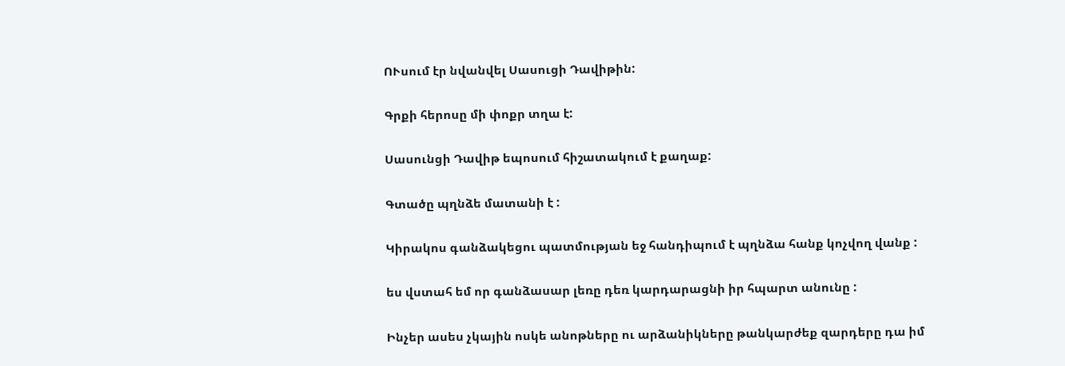ՈՒսում էր նվանվել Սասուցի Դավիթին:

Գրքի հերոսը մի փոքր տղա է:

Սասունցի Դավիթ եպոսում հիշատակում է քաղաք:

Գտածը պղնձե մատանի է :

Կիրակոս գանձակեցու պատմության եջ հանդիպում է պղնձա հանք կոչվող վանք :

ես վստահ եմ որ գանձասար լեռը դեռ կարդարացնի իր հպարտ անունը :

Ինչեր ասես չկային ոսկե անոթները ու արձանիկները թանկարժեք զարդերը դա իմ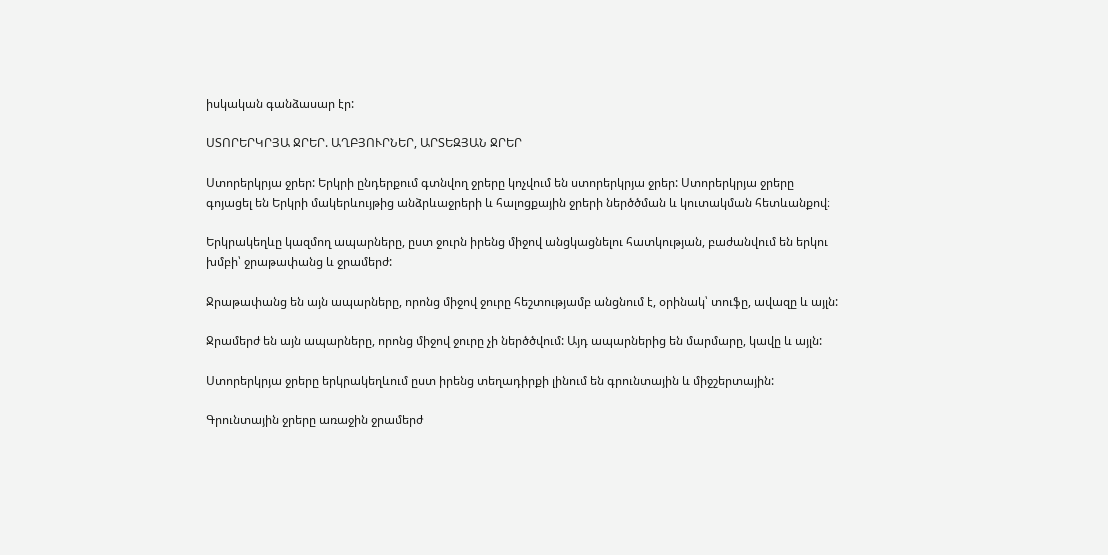իսկական գանձասար էր:

ՍՏՈՐԵՐԿՐՅԱ ՋՐԵՐ. ԱՂԲՅՈՒՐՆԵՐ, ԱՐՏԵԶՅԱՆ ՋՐԵՐ

Ստորերկրյա ջրեր: Երկրի ընդերքում գտնվող ջրերը կոչվում են ստորերկրյա ջրեր: Ստորերկրյա ջրերը գոյացել են Երկրի մակերևույթից անձրևաջրերի և հալոցքային ջրերի ներծծման և կուտակման հետևանքով։

Երկրակեղևը կազմող ապարները, ըստ ջուրն իրենց միջով անցկացնելու հատկության, բաժանվում են երկու խմբի՝ ջրաթափանց և ջրամերժ:

Ջրաթափանց են այն ապարները, որոնց միջով ջուրը հեշտությամբ անցնում է, օրինակ՝ տուֆը, ավազը և այլն:

Ջրամերժ են այն ապարները, որոնց միջով ջուրը չի ներծծվում: Այդ ապարներից են մարմարը, կավը և այլն:

Ստորերկրյա ջրերը երկրակեղևում ըստ իրենց տեղադիրքի լինում են գրունտային և միջշերտային:

Գրունտային ջրերը առաջին ջրամերժ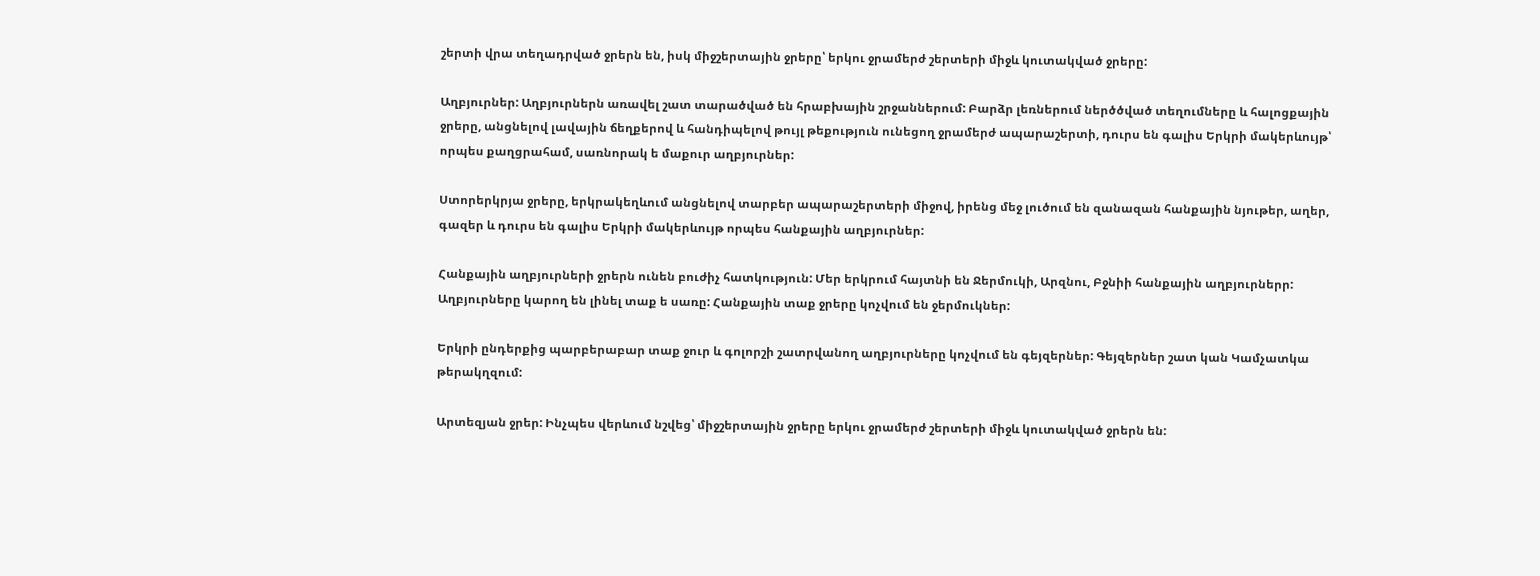շերտի վրա տեղադրված ջրերն են, իսկ միջշերտային ջրերը՝ երկու ջրամերժ շերտերի միջև կուտակված ջրերը:

Աղբյուրներ: Աղբյուրներն առավել շատ տարածված են հրաբխային շրջաններում: Բարձր լեռներում ներծծված տեղումները և հալոցքային ջրերը, անցնելով լավային ճեղքերով և հանդիպելով թույլ թեքություն ունեցող ջրամերժ ապարաշերտի, դուրս են գալիս Երկրի մակերևույթ՝ որպես քաղցրահամ, սառնորակ ե մաքուր աղբյուրներ:

Ստորերկրյա ջրերը, երկրակեղևում անցնելով տարբեր ապարաշերտերի միջով, իրենց մեջ լուծում են զանազան հանքային նյութեր, աղեր, գազեր և դուրս են գալիս Երկրի մակերևույթ որպես հանքային աղբյուրներ:

Հանքային աղբյուրների ջրերն ունեն բուժիչ հատկություն: Մեր երկրում հայտնի են Ջերմուկի, Արզնու, Բջնիի հանքային աղբյուրներր: Աղբյուրները կարող են լինել տաք ե սառը: Հանքային տաք ջրերը կոչվում են ջերմուկներ:

Երկրի ընդերքից պարբերաբար տաք ջուր և գոլորշի շատրվանող աղբյուրները կոչվում են գեյզերներ: Գեյզերներ շատ կան Կամչատկա թերակղզում:

Արտեզյան ջրեր: Ինչպես վերևում նշվեց՝ միջշերտային ջրերը երկու ջրամերժ շերտերի միջև կուտակված ջրերն են: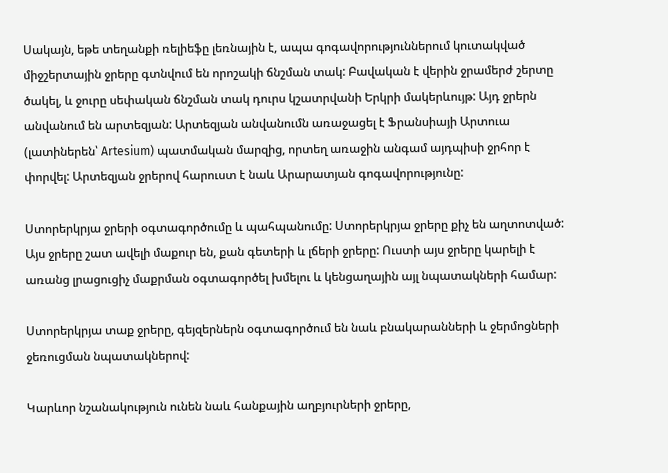Սակայն, եթե տեղանքի ռելիեֆը լեռնային է, ապա գոգավորություններում կուտակված միջշերտային ջրերը գտնվում են որոշակի ճնշման տակ: Բավական է վերին ջրամերժ շերտը ծակել, և ջուրը սեփական ճնշման տակ դուրս կշատրվանի Երկրի մակերևույթ: Այդ ջրերն անվանում են արտեզյան: Արտեզյան անվանումն առաջացել է Ֆրանսիայի Արտուա (լատիներեն՝ Artesium) պատմական մարզից, որտեղ առաջին անգամ այդպիսի ջրհոր է փորվել: Արտեզյան ջրերով հարուստ է նաև Արարատյան գոգավորությունը:

Ստորերկրյա ջրերի օգտագործումը և պահպանումը: Ստորերկրյա ջրերը քիչ են աղտոտված: Այս ջրերը շատ ավելի մաքուր են, քան գետերի և լճերի ջրերը: Ուստի այս ջրերը կարելի է առանց լրացուցիչ մաքրման օգտագործել խմելու և կենցաղային այլ նպատակների համար:

Ստորերկրյա տաք ջրերը, գեյզերներն օգտագործում են նաև բնակարանների և ջերմոցների ջեռուցման նպատակներով:

Կարևոր նշանակություն ունեն նաև հանքային աղբյուրների ջրերը,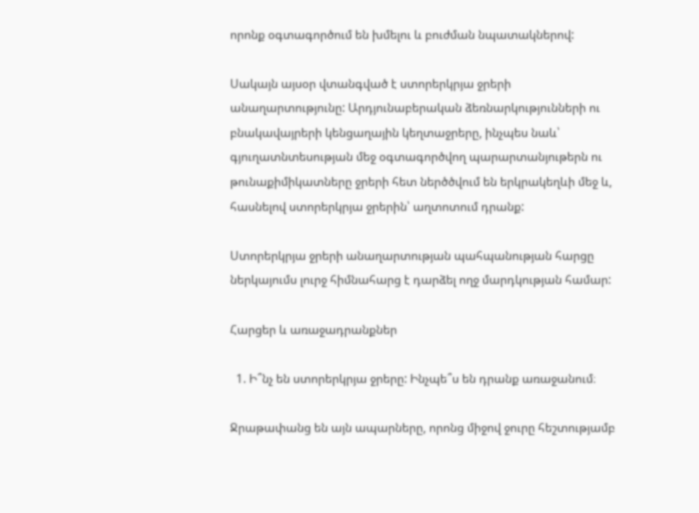որոնք օգտագործում են խմելու և բուժման նպատակներով:

Սակայն այսօր վտանգված է ստորերկրյա ջրերի անաղարտությունը: Արդյունաբերական ձեռնարկությունների ու բնակավայրերի կենցաղային կեղտաջրերը, ինչպես նաև՝ գյուղատնտեսության մեջ օգտագործվող պարարտանյութերն ու թունաքիմիկատները ջրերի հետ ներծծվում են երկրակեղևի մեջ և, հասնելով ստորերկրյա ջրերին՝ աղտոտում դրանք:

Ստորերկրյա ջրերի անաղարտության պահպանության հարցը ներկայումս լուրջ հիմնահարց է դարձել ողջ մարդկության համար:

Հարցեր և առաջադրանքներ

  1. Ի՞նչ են ստորերկրյա ջրերը: Ինչպե՞ս են դրանք առաջանում։

Ջրաթափանց են այն ապարները, որոնց միջով ջուրը հեշտությամբ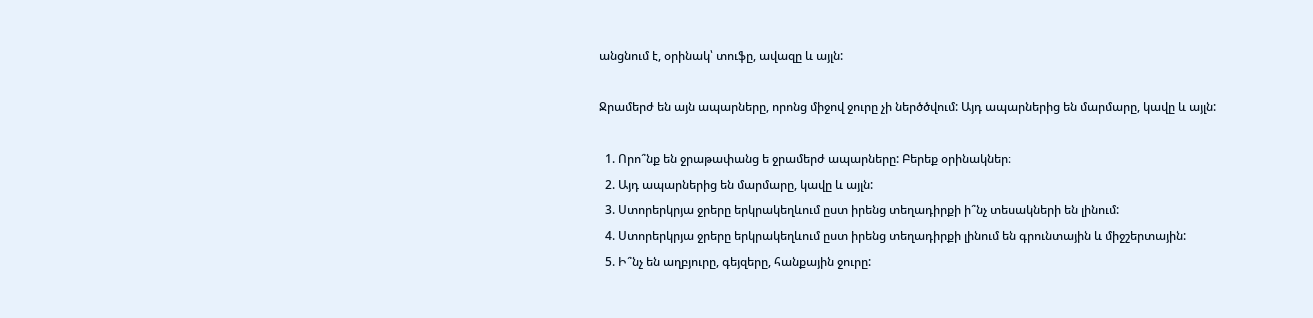անցնում է, օրինակ՝ տուֆը, ավազը և այլն:

Ջրամերժ են այն ապարները, որոնց միջով ջուրը չի ներծծվում: Այդ ապարներից են մարմարը, կավը և այլն:

  1. Որո՞նք են ջրաթափանց ե ջրամերժ ապարները: Բերեք օրինակներ։
  2. Այդ ապարներից են մարմարը, կավը և այլն:
  3. Ստորերկրյա ջրերը երկրակեղևում ըստ իրենց տեղադիրքի ի՞նչ տեսակների են լինում:
  4. Ստորերկրյա ջրերը երկրակեղևում ըստ իրենց տեղադիրքի լինում են գրունտային և միջշերտային:
  5. Ի՞նչ են աղբյուրը, գեյզերը, հանքային ջուրը: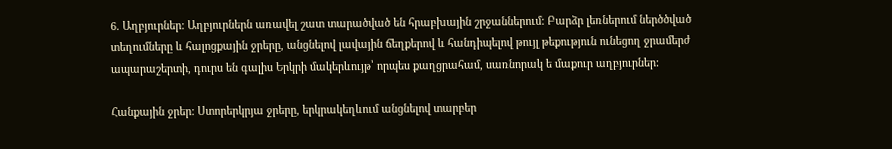6. Աղբյուրներ: Աղբյուրներն առավել շատ տարածված են հրաբխային շրջաններում: Բարձր լեռներում ներծծված տեղումները և հալոցքային ջրերը, անցնելով լավային ճեղքերով և հանդիպելով թույլ թեքություն ունեցող ջրամերժ ապարաշերտի, դուրս են գալիս Երկրի մակերևույթ՝ որպես քաղցրահամ, սառնորակ ե մաքուր աղբյուրներ:

Հանքային ջրեր: Ստորերկրյա ջրերը, երկրակեղևում անցնելով տարբեր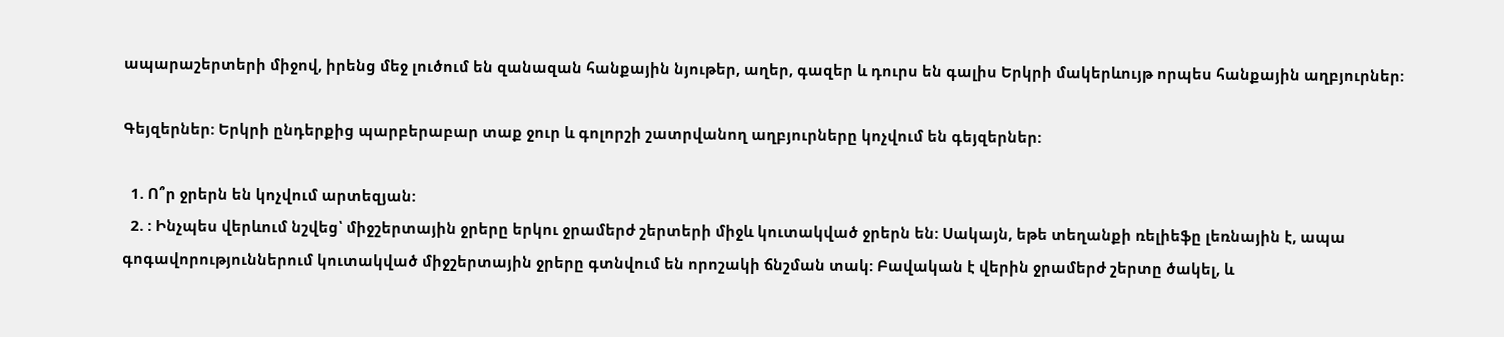ապարաշերտերի միջով, իրենց մեջ լուծում են զանազան հանքային նյութեր, աղեր, գազեր և դուրս են գալիս Երկրի մակերևույթ որպես հանքային աղբյուրներ:

Գեյզերներ: Երկրի ընդերքից պարբերաբար տաք ջուր և գոլորշի շատրվանող աղբյուրները կոչվում են գեյզերներ:

  1. Ո՞ր ջրերն են կոչվում արտեզյան:
  2. : Ինչպես վերևում նշվեց՝ միջշերտային ջրերը երկու ջրամերժ շերտերի միջև կուտակված ջրերն են: Սակայն, եթե տեղանքի ռելիեֆը լեռնային է, ապա գոգավորություններում կուտակված միջշերտային ջրերը գտնվում են որոշակի ճնշման տակ: Բավական է վերին ջրամերժ շերտը ծակել, և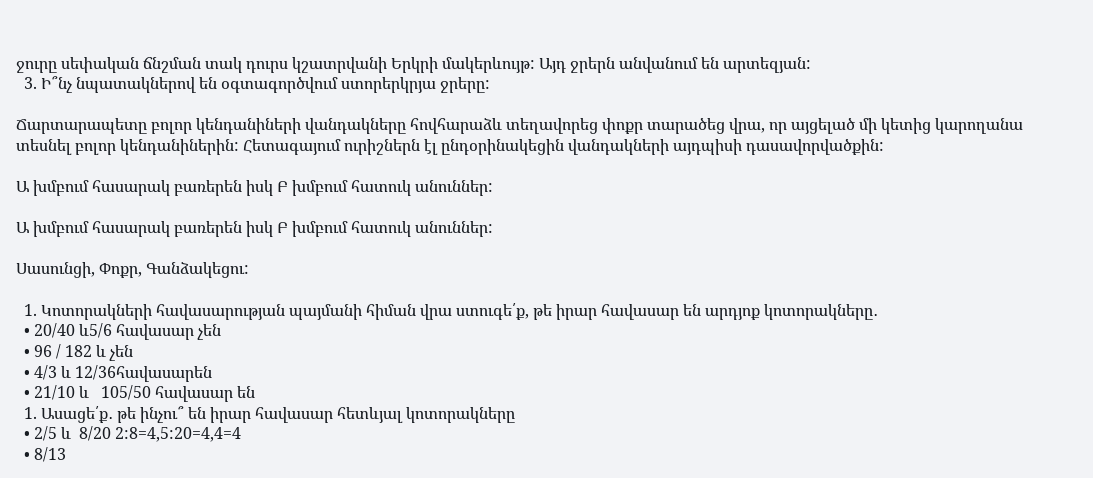ջուրը սեփական ճնշման տակ դուրս կշատրվանի Երկրի մակերևույթ: Այդ ջրերն անվանում են արտեզյան:
  3. Ի՞նչ նպատակներով են օգտագործվում ստորերկրյա ջրերը:

Ճարտարապետը բոլոր կենդանիների վանդակները հովհարաձև տեղավորեց փոքր տարածեց վրա, որ այցելած մի կետից կարողանա տեսնել բոլոր կենդանիներին: Հետագայում ուրիշներն էլ ընդօրինակեցին վանդակների այդպիսի դասավորվածքին:

Ա խմբում հասարակ բառերեն իսկ Բ խմբում հատուկ անուններ:

Ա խմբում հասարակ բառերեն իսկ Բ խմբում հատուկ անուններ:

Սասունցի, Փոքր, Գանձակեցու:

  1. Կոտորակների հավասարության պայմանի հիման վրա ստուգե՛ք, թե իրար հավասար են արդյոք կոտորակները․
  • 20/40 և5/6 հավասար չեն
  • 96 / 182 և չեն
  • 4/3 և 12/36հավասարեն
  • 21/10 և   105/50 հավասար են
  1. Ասացե՛ք․ թե ինչու՞ են իրար հավասար հետևյալ կոտորակները
  • 2/5 և  8/20 2:8=4,5:20=4,4=4
  • 8/13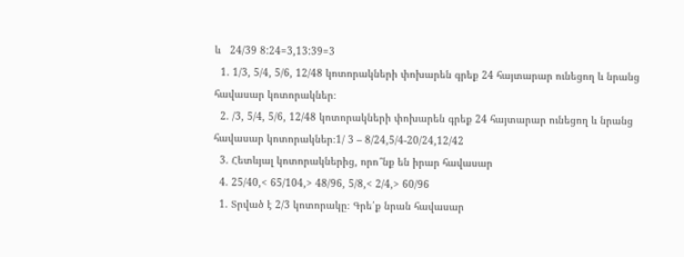և   24/39 8:24=3,13:39=3
  1. 1/3, 5/4, 5/6, 12/48 կոտորակների փոխարեն գրեք 24 հայտարար ունեցող և նրանց հավասար կոտորակներ։
  2. /3, 5/4, 5/6, 12/48 կոտորակների փոխարեն գրեք 24 հայտարար ունեցող և նրանց հավասար կոտորակներ։1/ 3 – 8/24,5/4-20/24,12/42
  3. Հետևյալ կոտորակներից, որո՞նք են իրար հավասար
  4. 25/40,< 65/104,> 48/96, 5/8,< 2/4,> 60/96
  1. Տրված է 2/3 կոտորակը։ Գրե՛ք նրան հավասար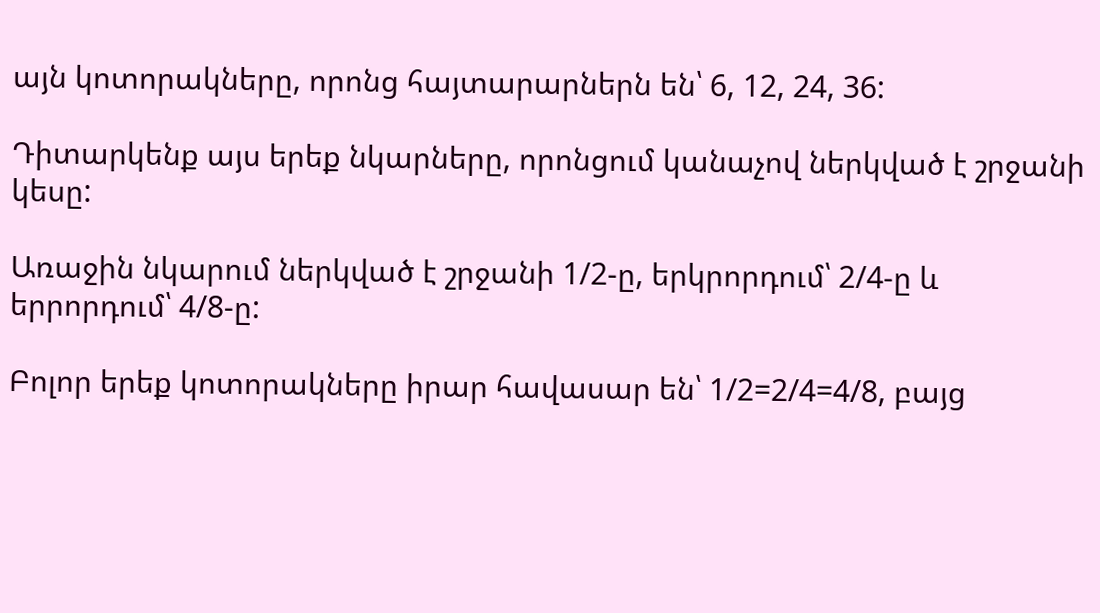այն կոտորակները, որոնց հայտարարներն են՝ 6, 12, 24, 36:

Դիտարկենք այս երեք նկարները, որոնցում կանաչով ներկված է շրջանի կեսը:

Առաջին նկարում ներկված է շրջանի 1/2-ը, երկրորդում՝ 2/4-ը և երրորդում՝ 4/8-ը:

Բոլոր երեք կոտորակները իրար հավասար են՝ 1/2=2/4=4/8, բայց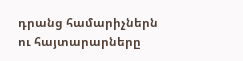դրանց համարիչներն ու հայտարարները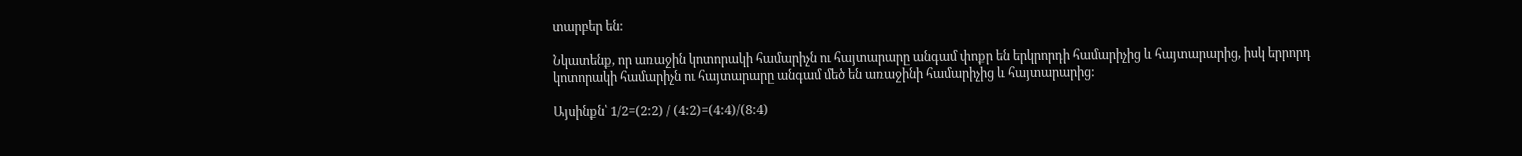տարբեր են:

Նկատենք, որ առաջին կոտորակի համարիչն ու հայտարարը անգամ փոքր են երկրորդի համարիչից և հայտարարից, իսկ երրորդ կոտորակի համարիչն ու հայտարարը անգամ մեծ են առաջինի համարիչից և հայտարարից:

Այսինքն՝ 1/2=(2:2) / (4:2)=(4:4)/(8:4)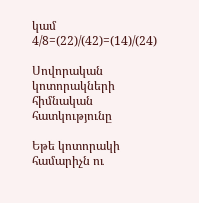կամ 4/8=(22)/(42)=(14)/(24)

Սովորական կոտորակների հիմնական հատկությունը

Եթե կոտորակի համարիչն ու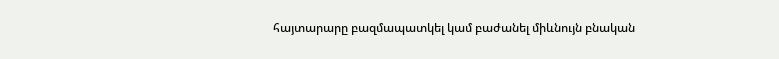հայտարարը բազմապատկել կամ բաժանել միևնույն բնական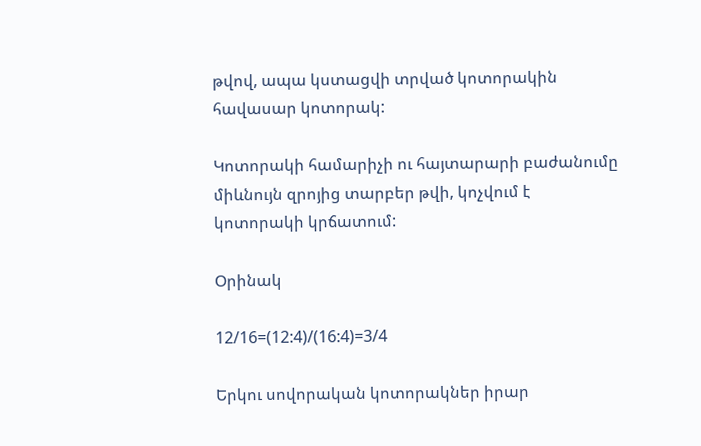թվով, ապա կստացվի տրված կոտորակին հավասար կոտորակ:

Կոտորակի համարիչի ու հայտարարի բաժանումը միևնույն զրոյից տարբեր թվի, կոչվում է կոտորակի կրճատում:

Օրինակ

12/16=(12:4)/(16:4)=3/4

Երկու սովորական կոտորակներ իրար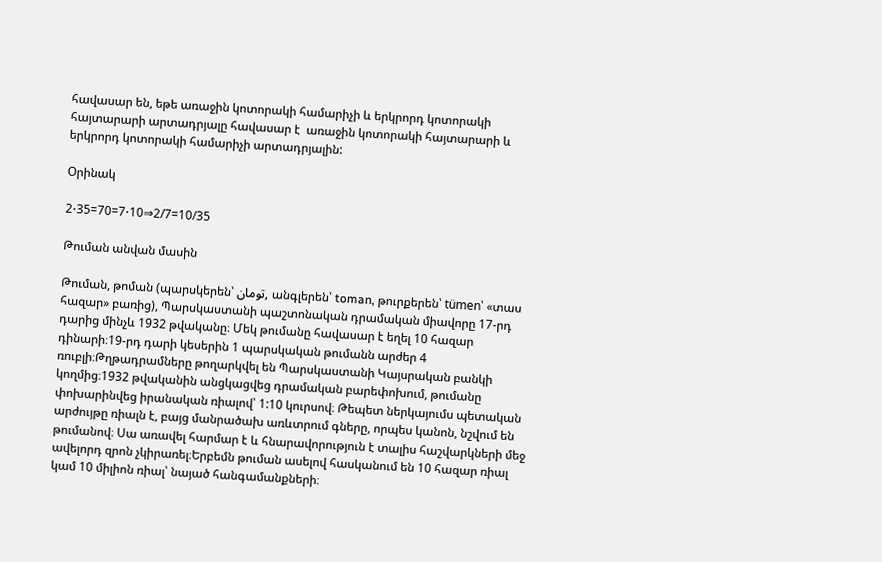հավասար են, եթե առաջին կոտորակի համարիչի և երկրորդ կոտորակի հայտարարի արտադրյալը հավասար է  առաջին կոտորակի հայտարարի և երկրորդ կոտորակի համարիչի արտադրյալին:

Օրինակ

2⋅35=70=7⋅10⇒2/7=10/35

Թուման անվան մասին

Թուման, թոման (պարսկերեն՝ تومان, անգլերեն՝ toman, թուրքերեն՝ tümen՝ «տաս հազար» բառից), Պարսկաստանի պաշտոնական դրամական միավորը 17-րդ դարից մինչև 1932 թվականը։ Մեկ թումանը հավասար է եղել 10 հազար դինարի։19-րդ դարի կեսերին 1 պարսկական թումանն արժեր 4 ռուբլի։Թղթադրամները թողարկվել են Պարսկաստանի Կայսրական բանկի կողմից։1932 թվականին անցկացվեց դրամական բարեփոխում, թումանը փոխարինվեց իրանական ռիալով՝ 1:10 կուրսով։ Թեպետ ներկայումս պետական արժույթը ռիալն է, բայց մանրածախ առևտրում գները, որպես կանոն, նշվում են թումանով։ Սա առավել հարմար է և հնարավորություն է տալիս հաշվարկների մեջ ավելորդ զրոն չկիրառել։Երբեմն թուման ասելով հասկանում են 10 հազար ռիալ կամ 10 միլիոն ռիալ՝ նայած հանգամանքների։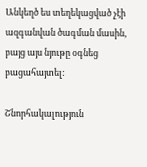Անկեղծ ես տեղեկացված չէի ազգանվան ծագման մասին, բայց այս նյութը օգնեց բացահայտել:

Շնորհակալություն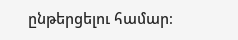ընթերցելու համար։